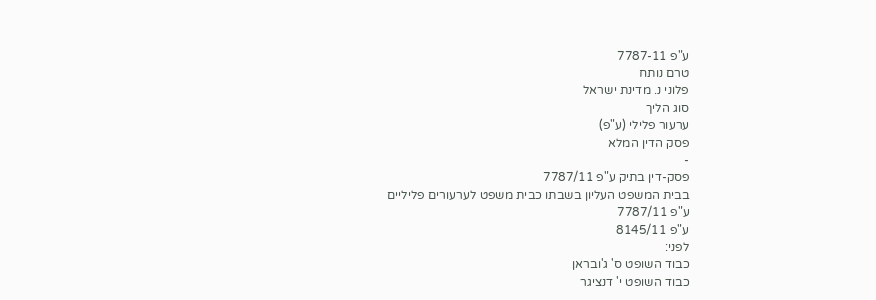ע"פ 7787-11
טרם נותח
פלוני נ. מדינת ישראל
סוג הליך
ערעור פלילי (ע"פ)
פסק הדין המלא
-
פסק-דין בתיק ע"פ 7787/11
בבית המשפט העליון בשבתו כבית משפט לערעורים פליליים
ע"פ 7787/11
ע"פ 8145/11
לפני:
כבוד השופט ס' ג'ובראן
כבוד השופט י' דנציגר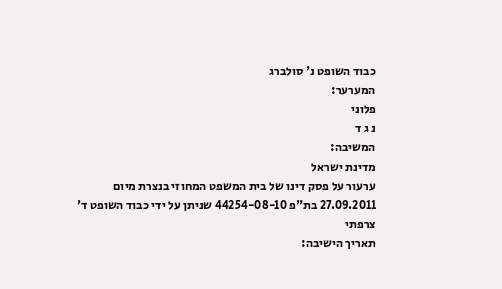כבוד השופט נ' סולברג
המערער:
פלוני
נ ג ד
המשיבה:
מדינת ישראל
ערעור על פסק דינו של בית המשפט המחוזי בנצרת מיום 27.09.2011 בת"פ 44254-08-10 שניתן על ידי כבוד השופט ד' צרפתי
תאריך הישיבה: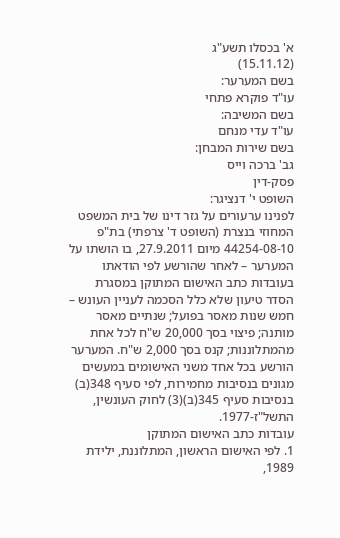א' בכסלו תשע"ג
(15.11.12)
בשם המערער:
עו"ד פוקרא פתחי
בשם המשיבה:
עו"ד עדי מנחם
בשם שירות המבחן:
גב' ברכה וייס
פסק-דין
השופט י' דנציגר:
לפנינו ערעורים על גזר דינו של בית המשפט המחוזי בנצרת (השופט ד' צרפתי) בת"פ 44254-08-10 מיום 27.9.2011, בו הושתו על המערער – לאחר שהורשע לפי הודאתו בעובדות כתב האישום המתוקן במסגרת הסדר טיעון שלא כלל הסכמה לעניין העונש – חמש שנות מאסר בפועל; שנתיים מאסר מותנה; פיצוי בסך 20,000 ש"ח לכל אחת מהמתלוננות; קנס בסך 2,000 ש"ח. המערער הורשע בכל אחד משני האישומים במעשים מגונים בנסיבות מחמירות, לפי סעיף 348(ב) בנסיבות סעיף 345(ב)(3) לחוק העונשין, התשל"ז-1977.
עובדות כתב האישום המתוקן
1. לפי האישום הראשון, המתלוננת, ילידת 1989,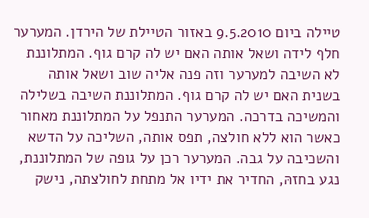טיילה ביום 9.5.2010 באזור הטיילת של הירדן. המערער חלף לידה ושאל אותה האם יש לה קרם גוף. המתלוננת לא השיבה למערער וזה פנה אליה שוב ושאל אותה בשנית האם יש לה קרם גוף. המתלוננת השיבה בשלילה והמשיכה בדרכה. המערער התנפל על המתלוננת מאחור כאשר הוא ללא חולצה, תפס אותה, השליכה על הדשא והשכיבה על גבה. המערער רכן על גופה של המתלוננת, נגע בחזהּ, החדיר את ידיו אל מתחת לחולצתה, נישק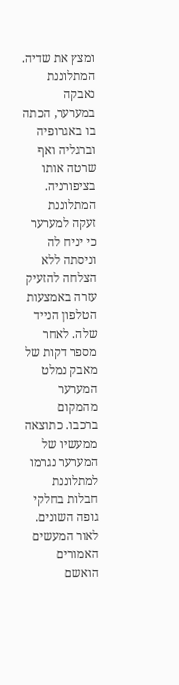ומצץ את שדיה. המתלוננת נאבקה במערער, הכתה בו באגרופיה וברגליה ואף שרטה אותו בציפורניה. המתלוננת זעקה למערער כי יניח לה וניסתה ללא הצלחה להזעיק עזרה באמצעות הטלפון הנייד שלה. לאחר מספר דקות של מאבק נמלט המערער מהמקום ברכבו. כתוצאה ממעשיו של המערער נגרמו למתלוננת חבלות בחלקי גופה השונים. לאור המעשים האמורים הואשם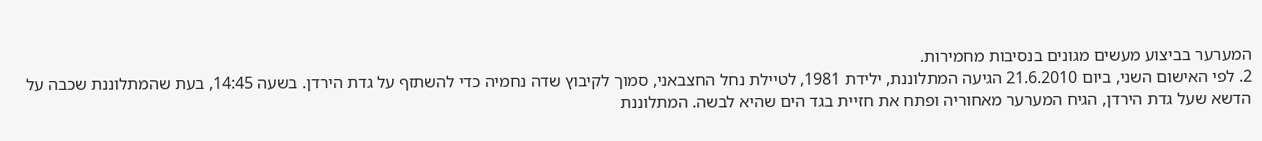המערער בביצוע מעשים מגונים בנסיבות מחמירות.
2. לפי האישום השני, ביום 21.6.2010 הגיעה המתלוננת, ילידת 1981, לטיילת נחל החצבאני, סמוך לקיבוץ שדה נחמיה כדי להשתזף על גדת הירדן. בשעה 14:45, בעת שהמתלוננת שכבה על הדשא שעל גדת הירדן, הגיח המערער מאחוריה ופתח את חזיית בגד הים שהיא לבשה. המתלוננת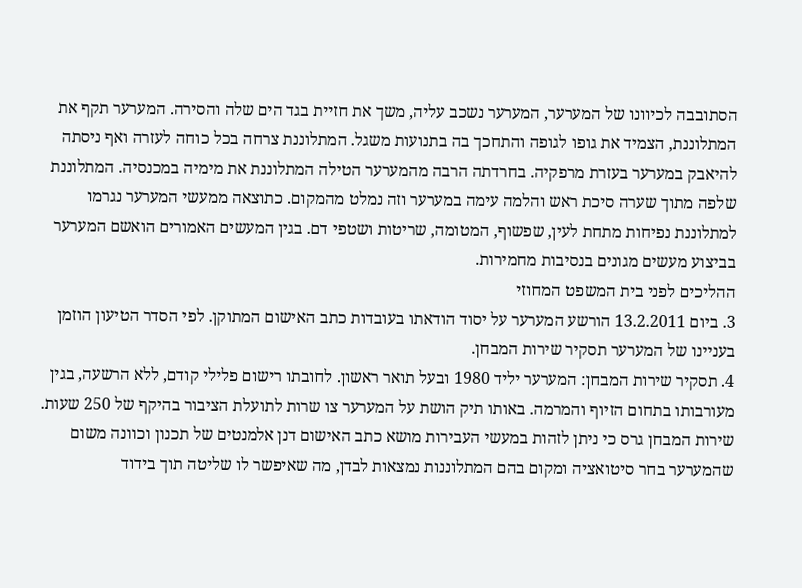הסתובבה לכיוונו של המערער, המערער נשכב עליה, משך את חזיית בגד הים שלה והסירה. המערער תקף את המתלוננת, הצמיד את גופו לגופה והתחכך בה בתנועות משגל. המתלוננת צרחה בכל כוחה לעזרה ואף ניסתה להיאבק במערער בעזרת מרפקיה. בחרדתה הרבה מהמערער הטילה המתלוננת את מימיה במכנסיה. המתלוננת שלפה מתוך שערה סיכת ראש והלמה עימה במערער וזה נמלט מהמקום. כתוצאה ממעשי המערער נגרמו למתלוננת נפיחות מתחת לעין, שפשוף, המטומה, שריטות ושטפי דם. בגין המעשים האמורים הואשם המערער בביצוע מעשים מגונים בנסיבות מחמירות.
ההליכים לפני בית המשפט המחוזי
3. ביום 13.2.2011 הורשע המערער על יסוד הודאתו בעובדות כתב האישום המתוקן. לפי הסדר הטיעון הוזמן בעניינו של המערער תסקיר שירות המבחן.
4. תסקיר שירות המבחן: המערער יליד 1980 ובעל תואר ראשון. לחובתו רישום פלילי קודם, ללא הרשעה, בגין מעורבותו בתחום הזיוף והמרמה. באותו תיק הושת על המערער צו שרות לתועלת הציבור בהיקף של 250 שעות.
שירות המבחן גרס כי ניתן לזהות במעשי העבירות מושא כתב האישום דנן אלמנטים של תכנון וכוונה משום שהמערער בחר סיטואציה ומקום בהם המתלוננות נמצאות לבדן, מה שאיפשר לו שליטה תוך בידוד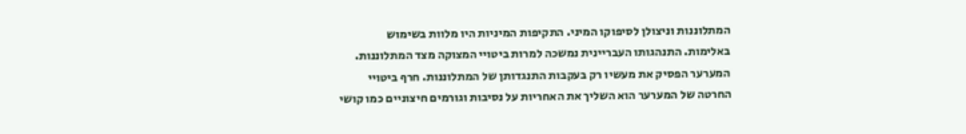המתלוננות וניצולן לסיפוקו המיני. התקיפות המיניות היו מלוות בשימוש באלימות. התנהגותו העבריינית נמשכה למרות ביטויי המצוקה מצד המתלוננות. המערער הפסיק את מעשיו רק בעקבות התנגדותן של המתלוננות. חרף ביטויי החרטה של המערער הוא השליך את האחריות על נסיבות וגורמים חיצוניים כמו קושי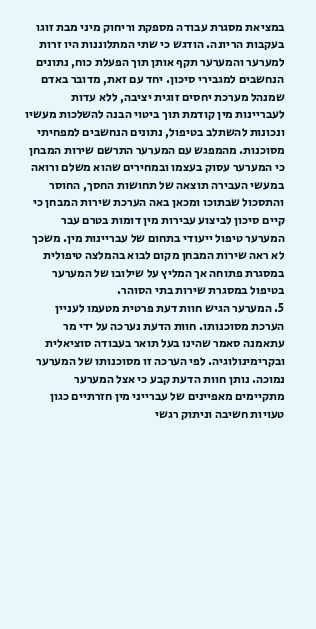במציאת מסגרת עבודה מספקת וריחוק מיני מבת זוגו בעקבות הריונה. הודגש כי שתי המתלוננות היו זרות למערער והמערער תקף אותן תוך הפעלת כוח, נתונים הנחשבים למגבירי סיכון. יחד עם זאת, מדובר באדם שמנהל מערכת יחסים זוגית יציבה, ללא עדות לעבריינות מין קודמת תוך ביטוי הבנה להשלכות מעשיו ונכונות להשתלב בטיפול, נתונים הנחשבים למפחיתי מסוכנות. מהמפגש עם המערער התרשם שירות המבחן כי המערער עסוק בעצמו ובמחירים שהוא משלם ורואה במעשי העבירה תוצאה של תחושות החסך, החוסר והתסכול שבתוכו ומכאן באה הערכת שירות המבחן כי קיים סיכון לביצוע עבירות מין דומות בטרם עבר המערער טיפול ייעודי בתחום של עבריינות מין. משכך לא ראה שירות המבחן מקום לבוא בהמלצה טיפולית במסגרת פתוחה אך המליץ על שילובו של המערער בטיפול במסגרת שירות בתי הסוהר.
5. המערער הגיש חוות דעת פרטית מטעמו לעניין הערכת מסוכנותו. חוות הדעת נערכה על ידי מר עתאמנה סאמר שהינו בעל תואר בעבודה סוציאלית ובקרימינולוגיה. לפי הערכה זו מסוכנותו של המערער נמוכה. נותן חוות הדעת קבע כי אצל המערער מתקיימים מאפיינים של עברייני מין חזרתיים כגון טעויות חשיבה וניתוק רגשי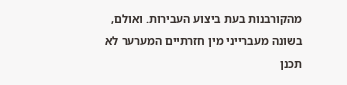מהקורבנות בעת ביצוע העבירות. ואולם, בשונה מעברייני מין חזרתיים המערער לא תכנן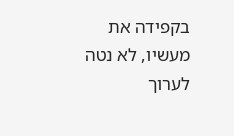בקפידה את מעשיו, לא נטה לערוך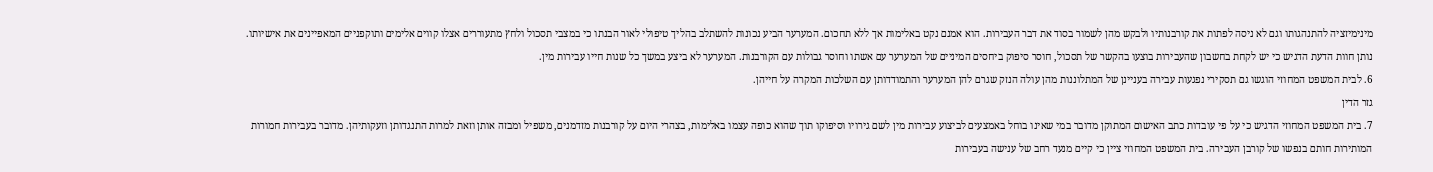מינימיזציה להתנהגותו וגם לא ניסה לפתות את קורבנותיו ולבקש מהן לשמור בסוד את דבר העבירות. הוא אמנם נקט באלימות אך ללא תחכום. המערער הביע נכונות להשתלב בהליך טיפולי לאור הבנתו כי במצבי תסכול ולחץ מתעוררים אצלו קווים אלימים ותוקפניים המאפיינים את אישיותו. נותן חוות הדעת הדגיש כי יש לקחת בחשבון שהעבירות בוצעו בהקשר של תסכול, חוסר סיפוק ביחסים המיניים של המערער עם אשתו וחוסר גבולות עם הקורבנות. המערער לא ביצע במשך כל שנות חייו עבירות מין.
6. לבית המשפט המחוזי הוגשו גם תסקירי נפגעות עבירה בעניינן של המתלוננות מהן עולה הנזק שגרם להן המערער והתמודדותן עם השלכות המקרה על חייהן.
גזר הדין
7. בית המשפט המחוזי הדגיש כי על פי עובדות כתב האישום המתוקן מדובר במי שאינו בוחל באמצעים לביצוע עבירות מין לשם גירויו וסיפוקו תוך שהוא כופה עצמו באלימות, בצהרי היום על קורבנות מזדמנים, משפיל ומבזה אותן וזאת למרות התנגדותן וזעקותיהן. מדובר בעבירות חמורות המותירות חותם בנפשו של קורבן העבירה. בית המשפט המחוזי ציין כי קיים מנעד רחב של ענישה בעבירות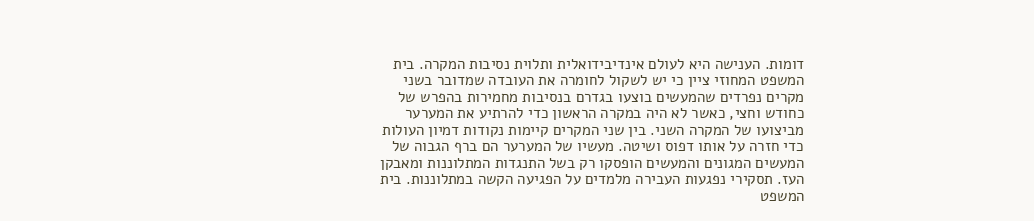דומות. הענישה היא לעולם אינדיבידואלית ותלוית נסיבות המקרה. בית המשפט המחוזי ציין כי יש לשקול לחומרה את העובדה שמדובר בשני מקרים נפרדים שהמעשים בוצעו בגדרם בנסיבות מחמירות בהפרש של כחודש וחצי, כאשר לא היה במקרה הראשון כדי להרתיע את המערער מביצועו של המקרה השני. בין שני המקרים קיימות נקודות דמיון העולות כדי חזרה על אותו דפוס ושיטה. מעשיו של המערער הם ברף הגבוה של המעשים המגונים והמעשים הופסקו רק בשל התנגדות המתלוננות ומאבקן העז. תסקירי נפגעות העבירה מלמדים על הפגיעה הקשה במתלוננות. בית המשפט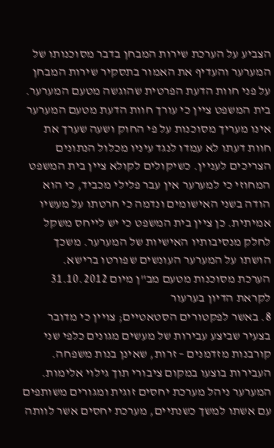הצביע על הערכת שירות המבחן בדבר מסוכנותו של המערער והעדיף את האמור בתסקיר שירות המבחן על פני חוות הדעת הפרטית שהוגשה מטעם המערער. בית המשפט ציין כי עורך חוות הדעת מטעם המערער אינו מעריך מסוכנות על פי החוק ושעה שערך את חוות דעתו לא עמדו לנגד עיניו מכלול הנתונים הצריכים לעניין. כשיקולים לקולא ציין בית המשפט המחוזי כי למערער אין עבר פלילי מכביד, כי הוא הודה בשני האישומים ונדמה כי חרטתו על מעשיו אמיתית. כן ציין בית המשפט כי יש לייחס משקל לחלק מנסיבותיו האישיות של המערער. משכך הושתו על המערער העונשים שפורטו ברישא.
הערכת מסוכנות מטעם מב"ן מיום 31.10.2012 לקראת הדיון בערעור
8. באשר לפקטורים הסטאטיים; צויין כי מדובר בצעיר שביצע עבירות של מעשים מגונים כלפי שני קורבנות מזדמנים – זרות, שאינן בנות משפחה. העבירות בוצעו במקום ציבורי תוך גילוי אלימות. המערער ניהל מערכת יחסים זוגית ומגורים משותפים עם אשתו למשך כשנתיים, מערכת יחסים אשר לוותה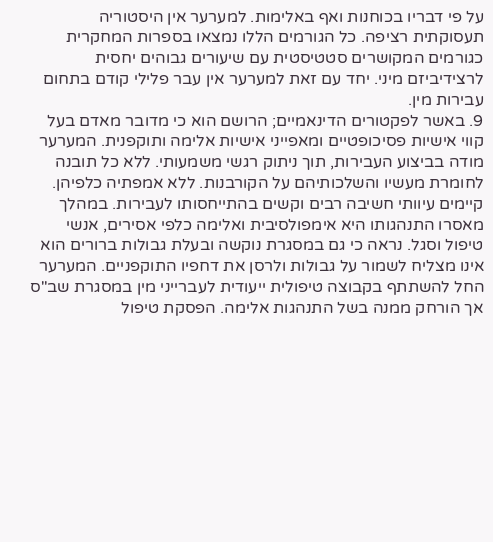על פי דבריו בכוחנות ואף באלימות. למערער אין היסטוריה תעסוקתית רציפה. כל הגורמים הללו נמצאו בספרות המחקרית כגורמים המקושרים סטטיסטית עם שיעורים גבוהים יחסית לרצידיביזם מיני. יחד עם זאת למערער אין עבר פלילי קודם בתחום עבירות מין.
9. באשר לפקטורים הדינאמיים; הרושם הוא כי מדובר מאדם בעל קווי אישיות פסיכופטיים ומאפייני אישיות אלימה ותוקפנית. המערער מודה בביצוע העבירות, תוך ניתוק רגשי משמעותי. ללא כל תובנה לחומרת מעשיו והשלכותיהם על הקורבנות. ללא אמפתיה כלפיהן. קיימים עיוותי חשיבה רבים וקשים בהתייחסותו לעבירות. במהלך מאסרו התנהגותו היא אימפולסיבית ואלימה כלפי אסירים, אנשי טיפול וסגל. נראה כי גם במסגרת נוקשה ובעלת גבולות ברורים הוא אינו מצליח לשמור על גבולות ולרסן את דחפיו התוקפניים. המערער החל להשתתף בקבוצה טיפולית ייעודית לעברייני מין במסגרת שב"ס אך הורחק ממנה בשל התנהגות אלימה. הפסקת טיפול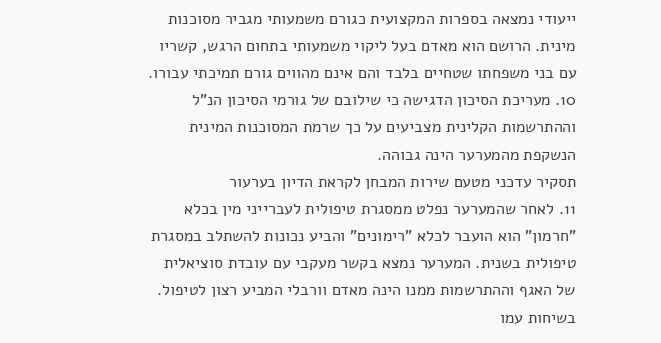ייעודי נמצאה בספרות המקצועית כגורם משמעותי מגביר מסוכנות מינית. הרושם הוא מאדם בעל ליקוי משמעותי בתחום הרגש, קשריו עם בני משפחתו שטחיים בלבד והם אינם מהווים גורם תמיכתי עבורו.
10. מעריכת הסיכון הדגישה כי שילובם של גורמי הסיכון הנ"ל וההתרשמות הקלינית מצביעים על כך שרמת המסוכנות המינית הנשקפת מהמערער הינה גבוהה.
תסקיר עדכני מטעם שירות המבחן לקראת הדיון בערעור
11. לאחר שהמערער נפלט ממסגרת טיפולית לעברייני מין בכלא "חרמון" הוא הועבר לכלא "רימונים" והביע נכונות להשתלב במסגרת טיפולית בשנית. המערער נמצא בקשר מעקבי עם עובדת סוציאלית של האגף וההתרשמות ממנו הינה מאדם וורבלי המביע רצון לטיפול. בשיחות עמו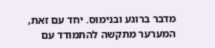מדבר ברוגע ובנימוס. יחד עם זאת, המערער מתקשה להתמודד עם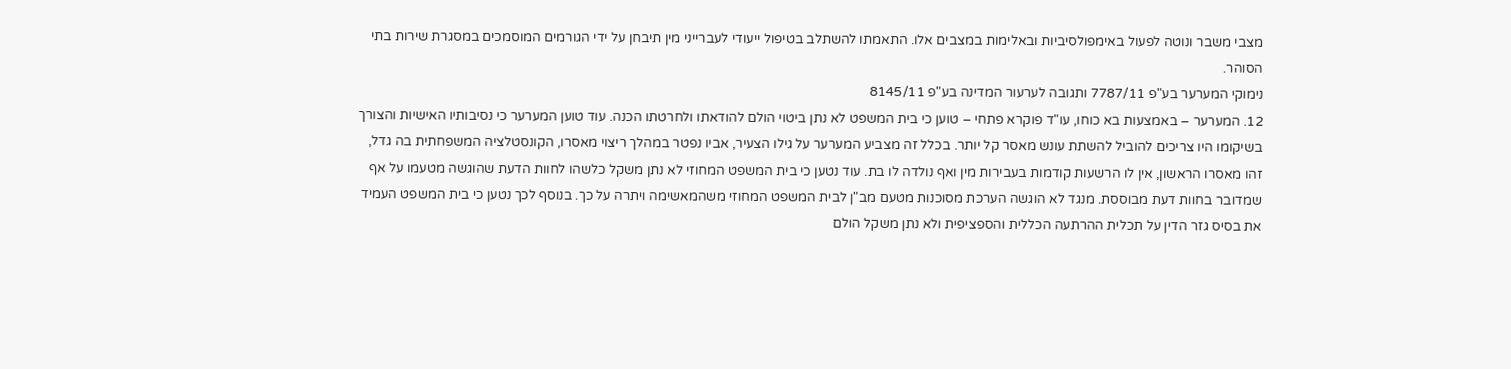מצבי משבר ונוטה לפעול באימפולסיביות ובאלימות במצבים אלו. התאמתו להשתלב בטיפול ייעודי לעברייני מין תיבחן על ידי הגורמים המוסמכים במסגרת שירות בתי הסוהר.
נימוקי המערער בע"פ 7787/11 ותגובה לערעור המדינה בע"פ 8145/11
12. המערער – באמצעות בא כוחו, עו"ד פוקרא פתחי – טוען כי בית המשפט לא נתן ביטוי הולם להודאתו ולחרטתו הכנה. עוד טוען המערער כי נסיבותיו האישיות והצורך בשיקומו היו צריכים להוביל להשתת עונש מאסר קל יותר. בכלל זה מצביע המערער על גילו הצעיר, אביו נפטר במהלך ריצוי מאסרו, הקונסטלציה המשפחתית בה גדל, זהו מאסרו הראשון, אין לו הרשעות קודמות בעבירות מין ואף נולדה לו בת. עוד נטען כי בית המשפט המחוזי לא נתן משקל כלשהו לחוות הדעת שהוגשה מטעמו על אף שמדובר בחוות דעת מבוססת. מנגד לא הוגשה הערכת מסוכנות מטעם מב"ן לבית המשפט המחוזי משהמאשימה ויתרה על כך. בנוסף לכך נטען כי בית המשפט העמיד את בסיס גזר הדין על תכלית ההרתעה הכללית והספציפית ולא נתן משקל הולם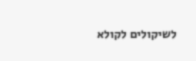לשיקולים לקולא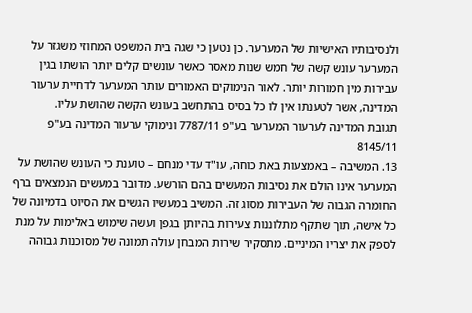ולנסיבותיו האישיות של המערער. כן נטען כי שגה בית המשפט המחוזי משגזר על המערער עונש קשה של חמש שנות מאסר כאשר עונשים קלים יותר הושתו בגין עבירות מין חמורות יותר. לאור הנימוקים האמורים עותר המערער לדחיית ערעור המדינה, אשר לטענתו אין לו כל בסיס בהתחשב בעונש הקשה שהושת עליו.
תגובת המדינה לערעור המערער בע"פ 7787/11 ונימוקי ערעור המדינה בע"פ 8145/11
13. המשיבה – באמצעות באת כוחה, עו"ד עדי מנחם – טוענת כי העונש שהושת על המערער אינו הולם את נסיבות המעשים בהם הורשע. מדובר במעשים הנמצאים ברף החומרה הגבוה של העבירות מסוג זה. המשיב במעשיו הגשים את הסיוט בדמיונה של כל אישה, תוך שתקף מתלוננות צעירות בהיותן בגפן ועשה שימוש באלימות על מנת לספק את יצריו המיניים. מתסקיר שירות המבחן עולה תמונה של מסוכנות גבוהה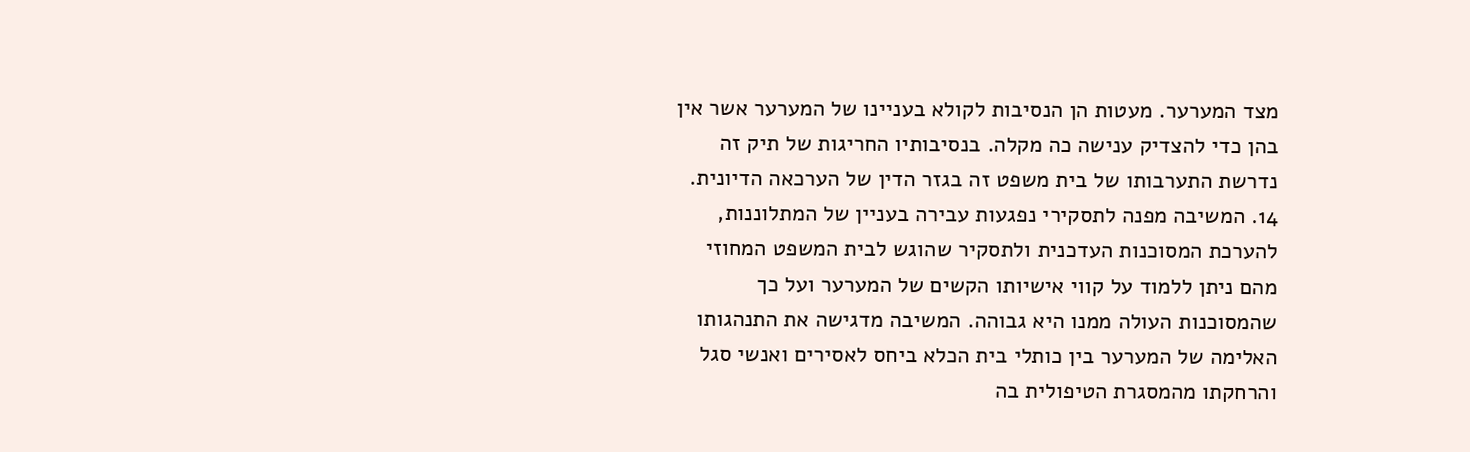מצד המערער. מעטות הן הנסיבות לקולא בעניינו של המערער אשר אין בהן כדי להצדיק ענישה כה מקלה. בנסיבותיו החריגות של תיק זה נדרשת התערבותו של בית משפט זה בגזר הדין של הערכאה הדיונית.
14. המשיבה מפנה לתסקירי נפגעות עבירה בעניין של המתלוננות, להערכת המסוכנות העדכנית ולתסקיר שהוגש לבית המשפט המחוזי מהם ניתן ללמוד על קווי אישיותו הקשים של המערער ועל כך שהמסוכנות העולה ממנו היא גבוהה. המשיבה מדגישה את התנהגותו האלימה של המערער בין כותלי בית הכלא ביחס לאסירים ואנשי סגל והרחקתו מהמסגרת הטיפולית בה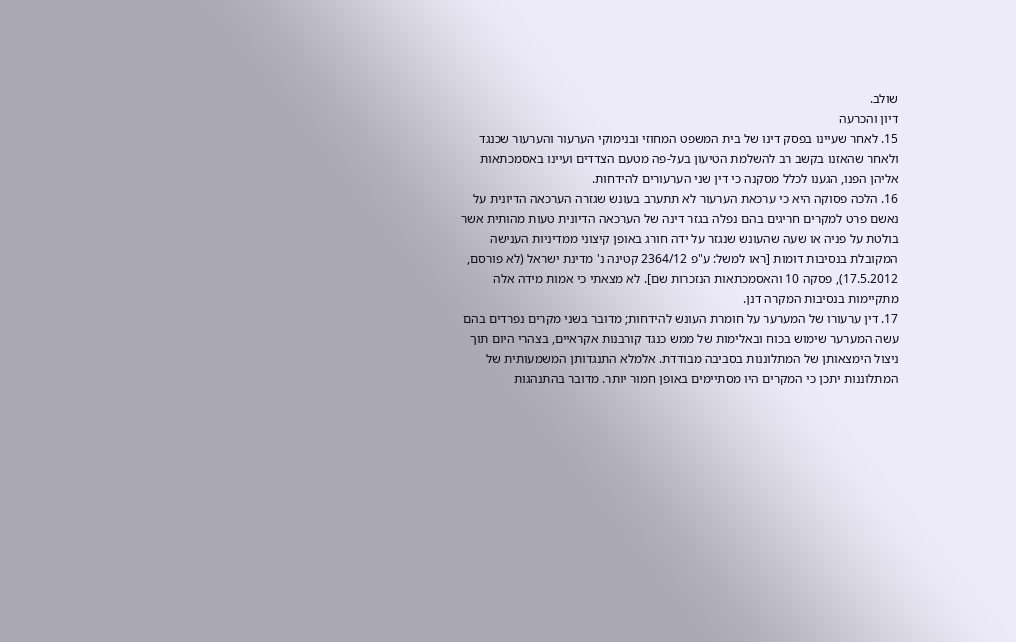שולב.
דיון והכרעה
15. לאחר שעיינו בפסק דינו של בית המשפט המחוזי ובנימוקי הערעור והערעור שכנגד ולאחר שהאזנו בקשב רב להשלמת הטיעון בעל-פה מטעם הצדדים ועיינו באסמכתאות אליהן הפנו, הגענו לכלל מסקנה כי דין שני הערעורים להידחות.
16. הלכה פסוקה היא כי ערכאת הערעור לא תתערב בעונש שגזרה הערכאה הדיונית על נאשם פרט למקרים חריגים בהם נפלה בגזר דינה של הערכאה הדיונית טעות מהותית אשר בולטת על פניה או שעה שהעונש שנגזר על ידה חורג באופן קיצוני ממדיניות הענישה המקובלת בנסיבות דומות [ראו למשל: ע"פ 2364/12 קטינה נ' מדינת ישראל (לא פורסם, 17.5.2012), פסקה 10 והאסמכתאות הנזכרות שם]. לא מצאתי כי אמות מידה אלה מתקיימות בנסיבות המקרה דנן.
17. דין ערעורו של המערער על חומרת העונש להידחות; מדובר בשני מקרים נפרדים בהם עשה המערער שימוש בכוח ובאלימות של ממש כנגד קורבנות אקראיים, בצהרי היום תוך ניצול הימצאותן של המתלוננות בסביבה מבודדת. אלמלא התנגדותן המשמעותית של המתלוננות יתכן כי המקרים היו מסתיימים באופן חמור יותר. מדובר בהתנהגות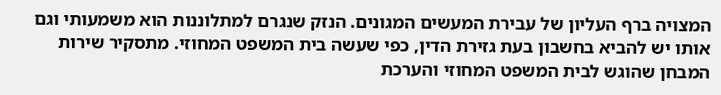המצויה ברף העליון של עבירת המעשים המגונים. הנזק שנגרם למתלוננות הוא משמעותי וגם אותו יש להביא בחשבון בעת גזירת הדין, כפי שעשה בית המשפט המחוזי. מתסקיר שירות המבחן שהוגש לבית המשפט המחוזי והערכת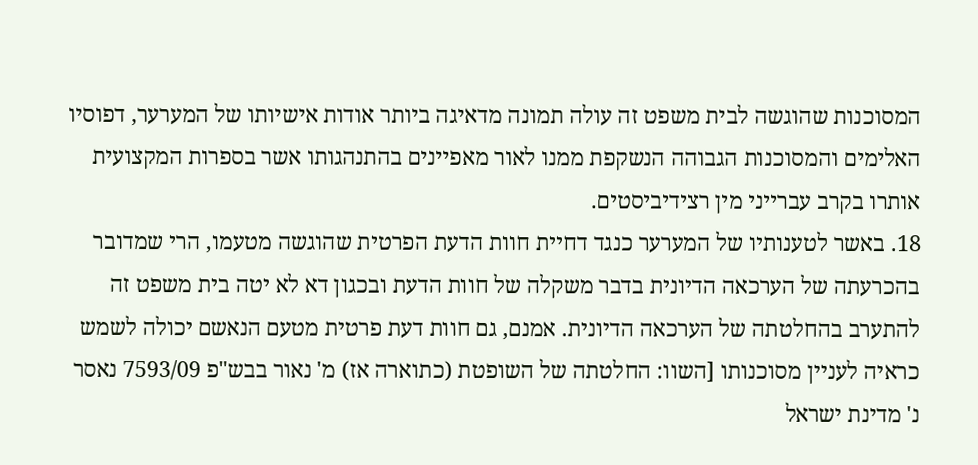המסוכנות שהוגשה לבית משפט זה עולה תמונה מדאיגה ביותר אודות אישיותו של המערער, דפוסיו האלימים והמסוכנות הגבוהה הנשקפת ממנו לאור מאפיינים בהתנהגותו אשר בספרות המקצועית אותרו בקרב עברייני מין רצידיביסטים.
18. באשר לטענותיו של המערער כנגד דחיית חוות הדעת הפרטית שהוגשה מטעמו, הרי שמדובר בהכרעתה של הערכאה הדיונית בדבר משקלה של חוות הדעת ובכגון דא לא יטה בית משפט זה להתערב בהחלטתה של הערכאה הדיונית. אמנם, גם חוות דעת פרטית מטעם הנאשם יכולה לשמש כראיה לעניין מסוכנותו [השוו: החלטתה של השופטת (כתוארה אז) מ' נאור בבש"פ 7593/09 נאסר נ' מדינת ישראל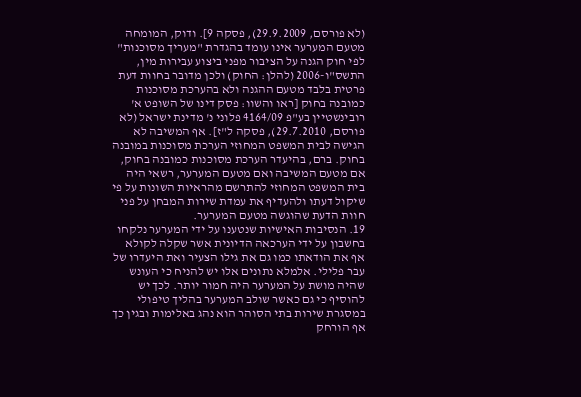(לא פורסם, 29.9.2009), פסקה 9]. ודוק, המומחה מטעם המערער אינו עומד בהגדרת "מעריך מסוכנות" לפי חוק הגנה על הציבור מפני ביצוע עבירות מין, התשס"ו-2006 (להלן: החוק) ולכן מדובר בחוות דעת פרטית בלבד מטעם ההגנה ולא בהערכת מסוכנות כמובנה בחוק [ראו והשוו: פסק דינו של השופט א' רובינשטיין בע"פ 4164/09 פלוני נ' מדינת ישראל (לא פורסם, 29.7.2010), פסקה ל"ז]. אף המשיבה לא הגישה לבית המשפט המחוזי הערכת מסוכנות במובנה בחוק. ברם, בהיעדר הערכת מסוכנות כמובנה בחוק, אם מטעם המשיבה ואם מטעם המערער, רשאי היה בית המשפט המחוזי להתרשם מהראיות השונות על פי שיקול דעתו ולהעדיף את עמדת שירות המבחן על פני חוות הדעת שהוגשה מטעם המערער.
19. הנסיבות האישיות שנטענו על ידי המערער נלקחו בחשבון על ידי הערכאה הדיונית אשר שקלה לקולא אף את הודאתו כמו גם את גילו הצעיר ואת היעדרו של עבר פלילי. אלמלא נתונים אלו יש להניח כי העונש שהיה מושת על המערער היה חמור יותר. לכך יש להוסיף כי גם כאשר שולב המערער בהליך טיפולי במסגרת שירות בתי הסוהר הוא נהג באלימות ובגין כך אף הורחק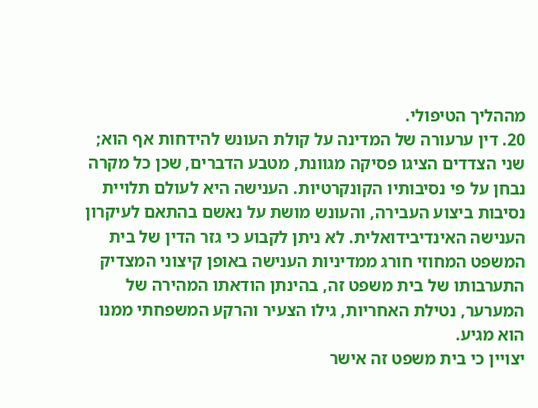מההליך הטיפולי.
20. דין ערעורה של המדינה על קולת העונש להידחות אף הוא; שני הצדדים הציגו פסיקה מגוונת, מטבע הדברים, שכן כל מקרה נבחן על פי נסיבותיו הקונקרטיות. הענישה היא לעולם תלויית נסיבות ביצוע העבירה, והעונש מושת על נאשם בהתאם לעיקרון הענישה האינדיבידואלית. לא ניתן לקבוע כי גזר הדין של בית המשפט המחוזי חורג ממדיניות הענישה באופן קיצוני המצדיק התערבותו של בית משפט זה, בהינתן הודאתו המהירה של המערער, נטילת האחריות, גילו הצעיר והרקע המשפחתי ממנו הוא מגיע.
יצויין כי בית משפט זה אישר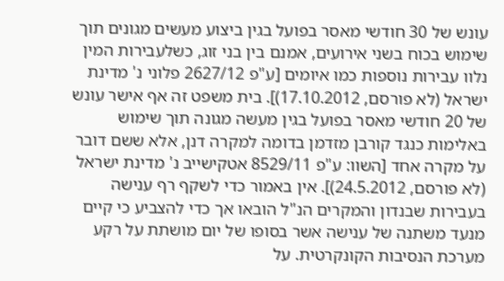עונש של 30 חודשי מאסר בפועל בגין ביצוע מעשים מגונים תוך שימוש בכוח בשני אירועים, אמנם בין בני זוג, כשלעבירות המין נלוו עבירות נוספות כמו איומים [ע"פ 2627/12 פלוני נ' מדינת ישראל (לא פורסם, 17.10.2012)]. בית משפט זה אף אישר עונש של 20 חודשי מאסר בפועל בגין מעשה מגונה תוך שימוש באלימות כנגד קורבן מזדמן בדומה למקרה דנן, אלא ששם דובר על מקרה אחד [השוו: ע"פ 8529/11 אטקישייב נ' מדינת ישראל (לא פורסם, 24.5.2012)]. אין באמור כדי לשקף רף ענישה בעבירות שבנדון והמקרים הנ"ל הובאו אך כדי להצביע כי קיים מנעד משתנה של ענישה אשר בסופו של יום מושתת על רקע מערכת הנסיבות הקונקרטית. על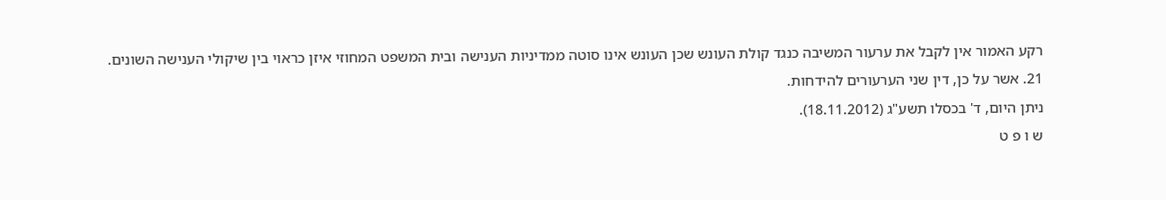רקע האמור אין לקבל את ערעור המשיבה כנגד קולת העונש שכן העונש אינו סוטה ממדיניות הענישה ובית המשפט המחוזי איזן כראוי בין שיקולי הענישה השונים.
21. אשר על כן, דין שני הערעורים להידחות.
ניתן היום, ד' בכסלו תשע"ג (18.11.2012).
ש ו פ ט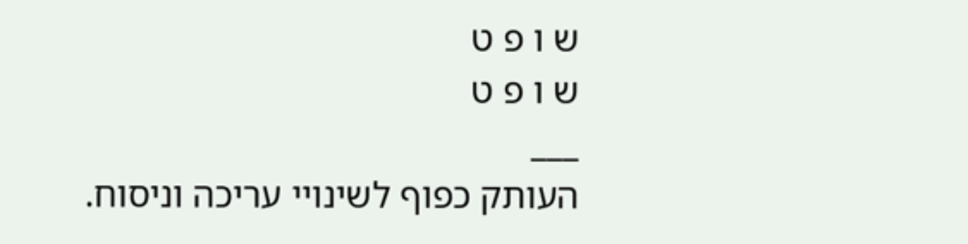ש ו פ ט
ש ו פ ט
___
העותק כפוף לשינויי עריכה וניסוח.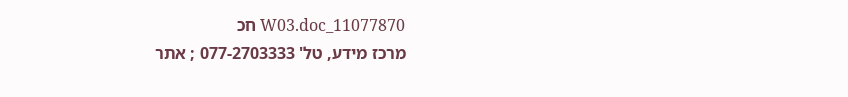11077870_W03.doc חכ
מרכז מידע, טל' 077-2703333 ; אתר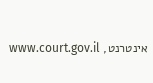אינטרנט, www.court.gov.il